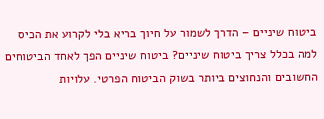ביטוח שיניים – הדרך לשמור על חיוך בריא בלי לקרוע את הכיס
למה בכלל צריך ביטוח שיניים? ביטוח שיניים הפך לאחד הביטוחים החשובים והנחוצים ביותר בשוק הביטוח הפרטי. עלויות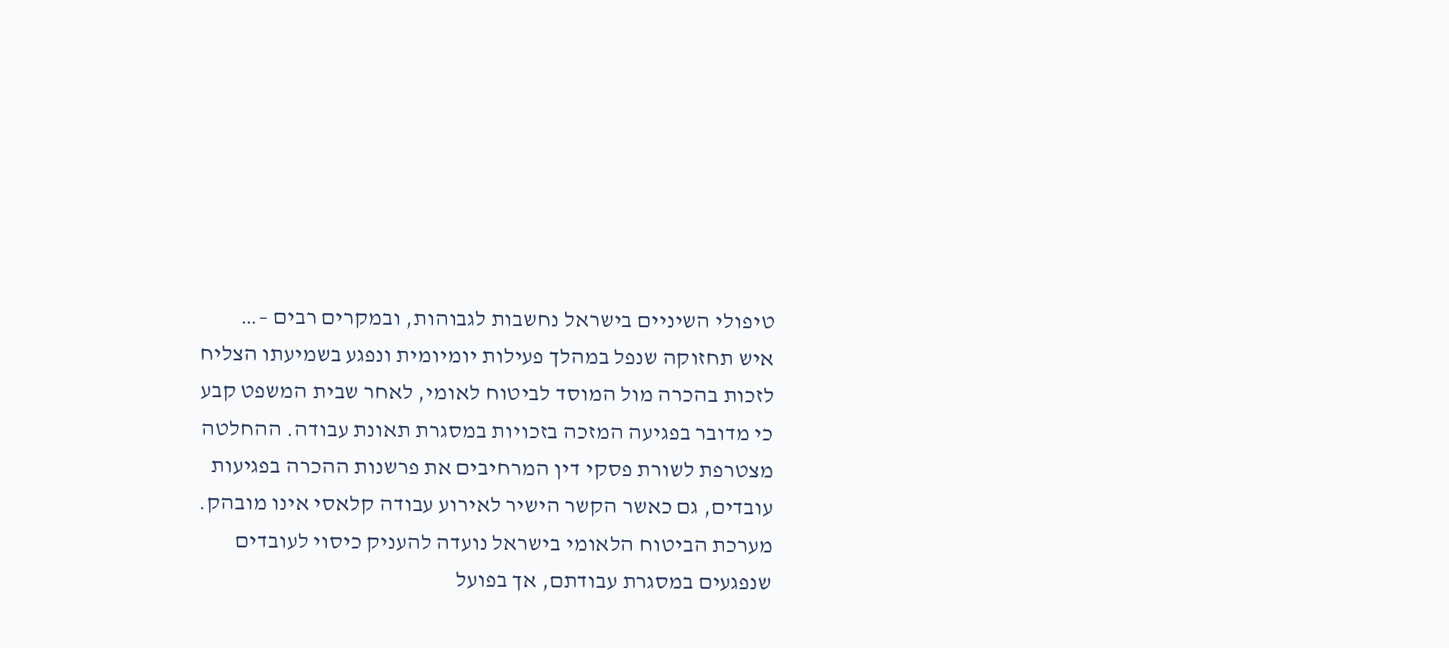טיפולי השיניים בישראל נחשבות לגבוהות, ובמקרים רבים –…
איש תחזוקה שנפל במהלך פעילות יומיומית ונפגע בשמיעתו הצליח לזכות בהכרה מול המוסד לביטוח לאומי, לאחר שבית המשפט קבע כי מדובר בפגיעה המזכה בזכויות במסגרת תאונת עבודה. ההחלטה מצטרפת לשורת פסקי דין המרחיבים את פרשנות ההכרה בפגיעות עובדים, גם כאשר הקשר הישיר לאירוע עבודה קלאסי אינו מובהק.
מערכת הביטוח הלאומי בישראל נועדה להעניק כיסוי לעובדים שנפגעים במסגרת עבודתם, אך בפועל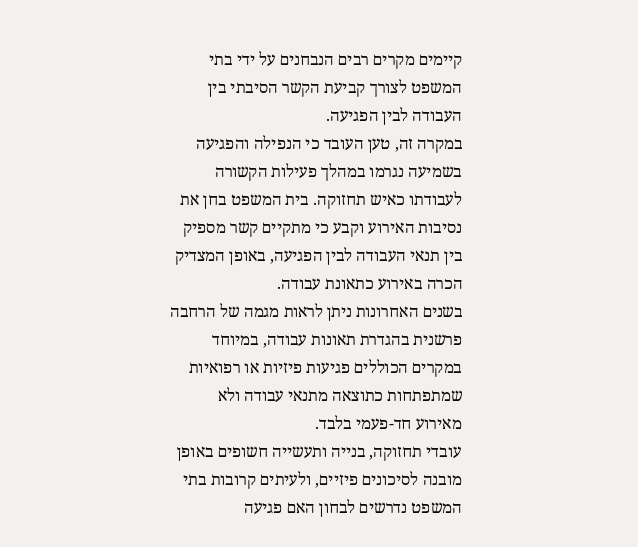קיימים מקרים רבים הנבחנים על ידי בתי המשפט לצורך קביעת הקשר הסיבתי בין העבודה לבין הפגיעה.
במקרה זה, טען העובד כי הנפילה והפגיעה בשמיעה נגרמו במהלך פעילות הקשורה לעבודתו כאיש תחזוקה. בית המשפט בחן את נסיבות האירוע וקבע כי מתקיים קשר מספיק בין תנאי העבודה לבין הפגיעה, באופן המצדיק הכרה באירוע כתאונת עבודה.
בשנים האחרונות ניתן לראות מגמה של הרחבה פרשנית בהגדרת תאונות עבודה, במיוחד במקרים הכוללים פגיעות פיזיות או רפואיות שמתפתחות כתוצאה מתנאי עבודה ולא מאירוע חד-פעמי בלבד.
עובדי תחזוקה, בנייה ותעשייה חשופים באופן מובנה לסיכונים פיזיים, ולעיתים קרובות בתי המשפט נדרשים לבחון האם פגיעה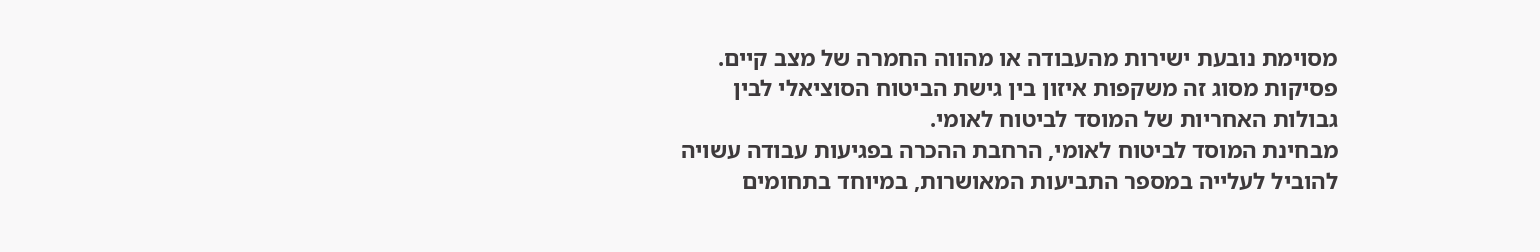מסוימת נובעת ישירות מהעבודה או מהווה החמרה של מצב קיים. פסיקות מסוג זה משקפות איזון בין גישת הביטוח הסוציאלי לבין גבולות האחריות של המוסד לביטוח לאומי.
מבחינת המוסד לביטוח לאומי, הרחבת ההכרה בפגיעות עבודה עשויה להוביל לעלייה במספר התביעות המאושרות, במיוחד בתחומים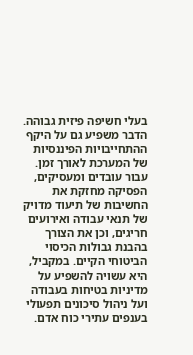בעלי חשיפה פיזית גבוהה. הדבר משפיע גם על היקף ההתחייבויות הפיננסיות של המערכת לאורך זמן.
עבור עובדים ומעסיקים, הפסיקה מחזקת את החשיבות של תיעוד מדויק של תנאי עבודה ואירועים חריגים, וכן את הצורך בהבנת גבולות הכיסוי הביטוחי הקיים. במקביל, היא עשויה להשפיע על מדיניות בטיחות בעבודה ועל ניהול סיכונים תפעולי בענפים עתירי כוח אדם.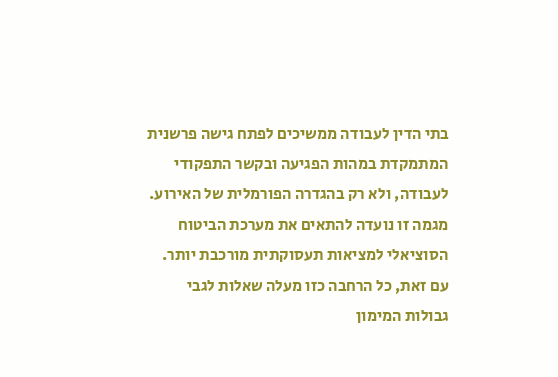בתי הדין לעבודה ממשיכים לפתח גישה פרשנית המתמקדת במהות הפגיעה ובקשר התפקודי לעבודה, ולא רק בהגדרה הפורמלית של האירוע. מגמה זו נועדה להתאים את מערכת הביטוח הסוציאלי למציאות תעסוקתית מורכבת יותר.
עם זאת, כל הרחבה כזו מעלה שאלות לגבי גבולות המימון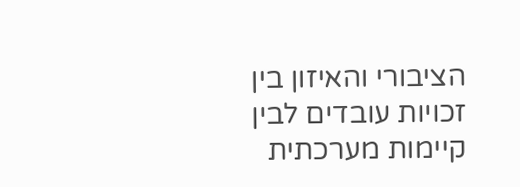הציבורי והאיזון בין זכויות עובדים לבין קיימות מערכתית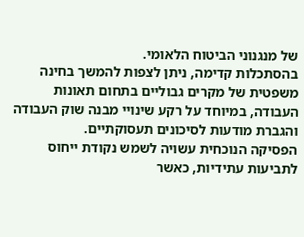של מנגנוני הביטוח הלאומי.
בהסתכלות קדימה, ניתן לצפות להמשך בחינה משפטית של מקרים גבוליים בתחום תאונות העבודה, במיוחד על רקע שינויי מבנה שוק העבודה והגברת מודעות לסיכונים תעסוקתיים.
הפסיקה הנוכחית עשויה לשמש נקודת ייחוס לתביעות עתידיות, כאשר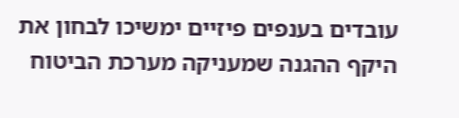עובדים בענפים פיזיים ימשיכו לבחון את היקף ההגנה שמעניקה מערכת הביטוח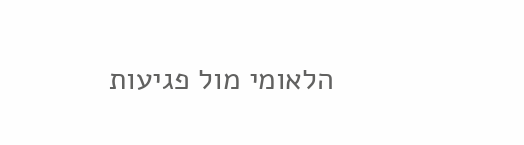הלאומי מול פגיעות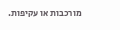מורכבות או עקיפות.